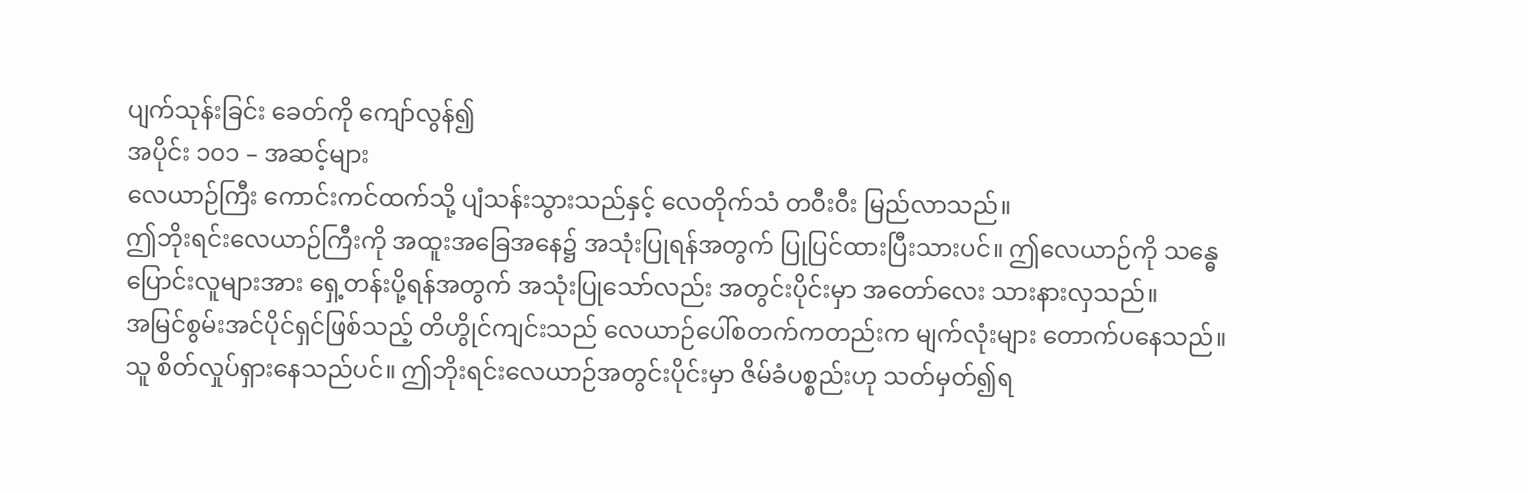ပျက်သုန်းခြင်း ခေတ်ကို ကျော်လွန်၍
အပိုင်း ၁၀၁ – အဆင့်များ
လေယာဉ်ကြီး ကောင်းကင်ထက်သို့ ပျံသန်းသွားသည်နှင့် လေတိုက်သံ တဝီးဝီး မြည်လာသည်။
ဤဘိုးရင်းလေယာဉ်ကြီးကို အထူးအခြေအနေ၌ အသုံးပြုရန်အတွက် ပြုပြင်ထားပြီးသားပင်။ ဤလေယာဉ်ကို သန္ဓေပြောင်းလူများအား ရှေ့တန်းပို့ရန်အတွက် အသုံးပြုသော်လည်း အတွင်းပိုင်းမှာ အတော်လေး သားနားလှသည်။
အမြင်စွမ်းအင်ပိုင်ရှင်ဖြစ်သည့် တိဟွိုင်ကျင်းသည် လေယာဉ်ပေါ်စတက်ကတည်းက မျက်လုံးများ တောက်ပနေသည်။
သူ စိတ်လှုပ်ရှားနေသည်ပင်။ ဤဘိုးရင်းလေယာဉ်အတွင်းပိုင်းမှာ ဇိမ်ခံပစ္စည်းဟု သတ်မှတ်၍ရ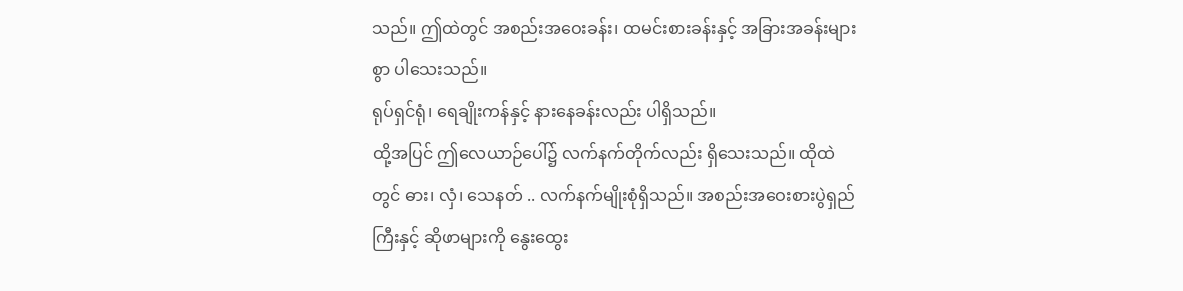သည်။ ဤထဲတွင် အစည်းအဝေးခန်း၊ ထမင်းစားခန်းနှင့် အခြားအခန်းများစွာ ပါသေးသည်။
ရုပ်ရှင်ရုံ၊ ရေချိုးကန်နှင့် နားနေခန်းလည်း ပါရှိသည်။
ထို့အပြင် ဤလေယာဉ်ပေါ်၌ လက်နက်တိုက်လည်း ရှိသေးသည်။ ထိုထဲတွင် ဓား၊ လှံ၊ သေနတ် .. လက်နက်မျိုးစုံရှိသည်။ အစည်းအဝေးစားပွဲရှည်ကြီးနှင့် ဆိုဖာများကို နွေးထွေး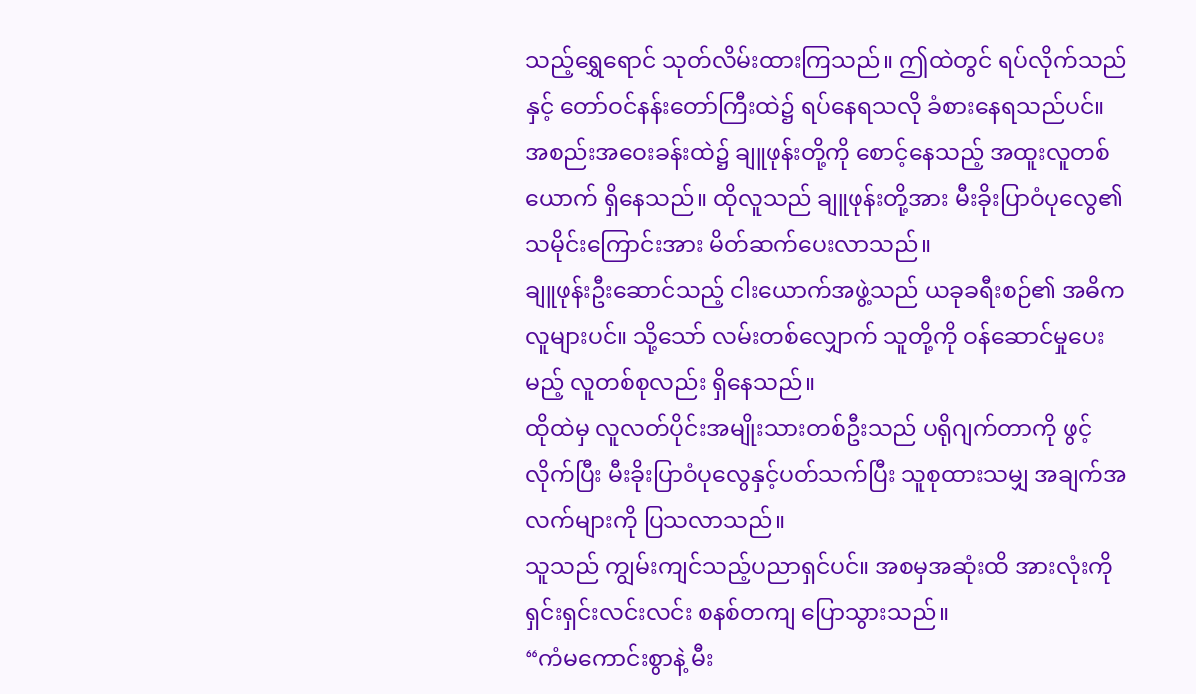သည့်ရွှေရောင် သုတ်လိမ်းထားကြသည်။ ဤထဲတွင် ရပ်လိုက်သည်နှင့် တော်ဝင်နန်းတော်ကြီးထဲ၌ ရပ်နေရသလို ခံစားနေရသည်ပင်။
အစည်းအဝေးခန်းထဲ၌ ချူဖုန်းတို့ကို စောင့်နေသည့် အထူးလူတစ်ယောက် ရှိနေသည်။ ထိုလူသည် ချူဖုန်းတို့အား မီးခိုးပြာဝံပုလွေ၏ သမိုင်းကြောင်းအား မိတ်ဆက်ပေးလာသည်။
ချူဖုန်းဦးဆောင်သည့် ငါးယောက်အဖွဲ့သည် ယခုခရီးစဉ်၏ အဓိကလူများပင်။ သို့သော် လမ်းတစ်လျှောက် သူတို့ကို ဝန်ဆောင်မှုပေးမည့် လူတစ်စုလည်း ရှိနေသည်။
ထိုထဲမှ လူလတ်ပိုင်းအမျိုးသားတစ်ဦးသည် ပရိုဂျက်တာကို ဖွင့်လိုက်ပြီး မီးခိုးပြာဝံပုလွေနှင့်ပတ်သက်ပြီး သူစုထားသမျှ အချက်အလက်များကို ပြသလာသည်။
သူသည် ကျွမ်းကျင်သည့်ပညာရှင်ပင်။ အစမှအဆုံးထိ အားလုံးကို ရှင်းရှင်းလင်းလင်း စနစ်တကျ ပြောသွားသည်။
“ကံမကောင်းစွာနဲ့ မီး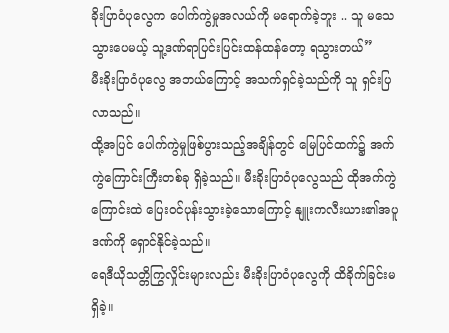ခိုးပြာဝံပုလွေက ပေါက်ကွဲမှုအလယ်ကို မရောက်ခဲ့ဘူး .. သူ မသေသွားပေမယ့် သူ့ဒဏ်ရာပြင်းပြင်းထန်ထန်တော့ ရသွားတယ်”
မီးခိုးပြာဝံပုလွေ အဘယ်ကြောင့် အသက်ရှင်ခဲ့သည်ကို သူ ရှင်းပြလာသည်။
ထို့အပြင် ပေါက်ကွဲမှုဖြစ်ပွားသည့်အချိန်တွင် မြေပြင်ထက်၌ အက်ကွဲကြောင်းကြီးတစ်ခု ရှိခဲ့သည်။ မီးခိုးပြာဝံပုလွေသည် ထိုအက်ကွဲကြောင်းထဲ ပြေးဝင်ပုန်းသွားခဲ့သောကြောင့် နျူးကလီးယား၏အပူဒဏ်ကို ရှောင်နိုင်ခဲ့သည်။
ရေဒီယိုသတ္တိကြွလှိုင်းများလည်း မီးခိုးပြာဝံပုလွေကို ထိခိုက်ခြင်းမရှိခဲ့။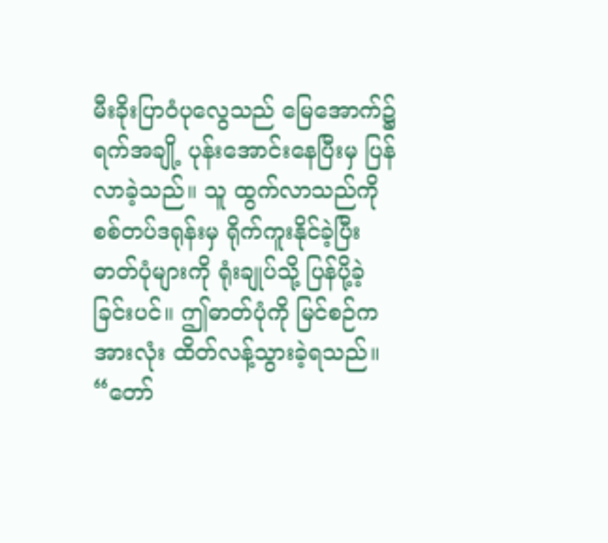မီးခိုးပြာဝံပုလွေသည် မြေအောက်၌ ရက်အချို့ ပုန်းအောင်းနေပြီးမှ ပြန်လာခဲ့သည်။ သူ ထွက်လာသည်ကို စစ်တပ်ဒရုန်းမှ ရိုက်ကူးနိုင်ခဲ့ပြီး ဓာတ်ပုံများကို ရုံးချုပ်သို့ ပြန်ပို့ခဲ့ခြင်းပင်။ ဤဓာတ်ပုံကို မြင်စဉ်က အားလုံး ထိတ်လန့်သွားခဲ့ရသည်။
“တော်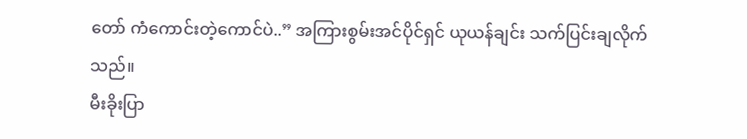တော် ကံကောင်းတဲ့ကောင်ပဲ..” အကြားစွမ်းအင်ပိုင်ရှင် ယုယန်ချင်း သက်ပြင်းချလိုက်သည်။
မီးခိုးပြာ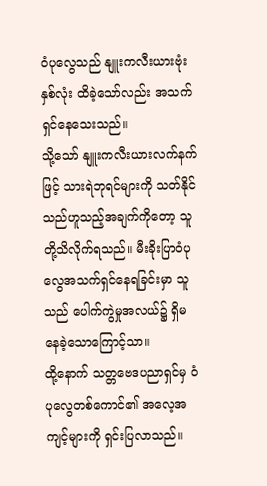ဝံပုလွေသည် နျူးကလီးယားဗုံးနှစ်လုံး ထိခဲ့သော်လည်း အသက်ရှင်နေသေးသည်။
သို့သော် နျူးကလီးယားလက်နက်ဖြင့် သားရဲဘုရင်များကို သတ်နိုင်သည်ဟူသည့်အချက်ကိုတော့ သူတို့သိလိုက်ရသည်။ မီးခိုးပြာဝံပုလွေအသက်ရှင်နေရခြင်းမှာ သူသည် ပေါက်ကွဲမှုအလယ်၌ ရှိမနေခဲ့သောကြောင့်သာ။
ထို့နောက် သတ္တဗေဒပညာရှင်မှ ဝံပုလွေတစ်ကောင်၏ အလေ့အကျင့်များကို ရှင်းပြလာသည်။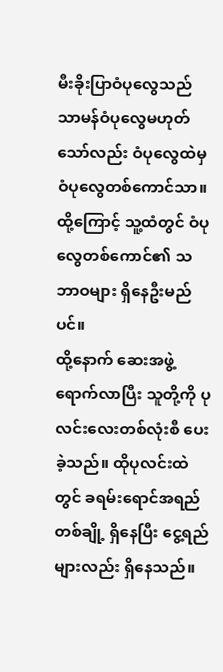မီးခိုးပြာဝံပုလွေသည် သာမန်ဝံပုလွေမဟုတ်သော်လည်း ဝံပုလွေထဲမှ ဝံပုလွေတစ်ကောင်သာ။ ထို့ကြောင့် သူ့ထံတွင် ဝံပုလွေတစ်ကောင်၏ သဘာဝများ ရှိနေဦးမည်ပင်။
ထို့နောက် ဆေးအဖွဲ့ ရောက်လာပြီး သူတို့ကို ပုလင်းလေးတစ်လုံးစီ ပေးခဲ့သည်။ ထိုပုလင်းထဲတွင် ခရမ်းရောင်အရည်တစ်ချို့ ရှိနေပြီး ငွေ့ရည်များလည်း ရှိနေသည်။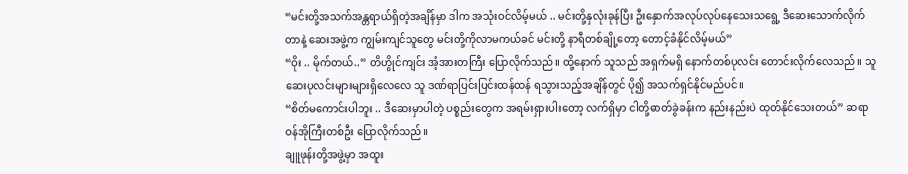“မင်းတို့အသက်အန္တရာယ်ရှိတဲ့အချိန်မှာ ဒါက အသုံးဝင်လိမ့်မယ် .. မင်းတို့နှလုံးခုန်ပြီး ဦးနှောက်အလုပ်လုပ်နေသေးသရွေ့ ဒီဆေးသောက်လိုက်တာနဲ့ ဆေးအဖွဲ့က ကျွမ်းကျင်သူတွေ မင်းတို့ကိုလာမကယ်ခင် မင်းတို့ နာရီတစ်ချို့တော့ တောင့်ခံနိုင်လိမ့်မယ်”
“ဝိုး .. မိုက်တယ်..” တိဟွိုင်ကျင်း အံ့အားတကြီး ပြောလိုက်သည်။ ထို့နောက် သူသည် အရှက်မရှိ နောက်တစ်ပုလင်း တောင်းလိုက်လေသည်။ သူ ဆေးပုလင်းများများရှိလေလေ သူ ဒဏ်ရာပြင်းပြင်းထန်ထန် ရသွားသည့်အချိန်တွင် ပို၍ အသက်ရှင်နိုင်မည်ပင်။
“စိတ်မကောင်းပါဘူး .. ဒီဆေးမှာပါတဲ့ ပစ္စည်းတွေက အရမ်းရှားပါးတော့ လက်ရှိမှာ ငါတို့ဓာတ်ခွဲခန်းက နည်းနည်းပဲ ထုတ်နိုင်သေးတယ်” ဆရာဝန်အိုကြီးတစ်ဦး ပြောလိုက်သည်။
ချူဖုန်းတို့အဖွဲ့မှာ အထူး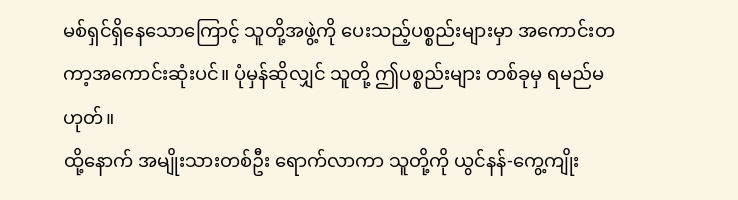မစ်ရှင်ရှိနေသောကြောင့် သူတို့အဖွဲ့ကို ပေးသည့်ပစ္စည်းများမှာ အကောင်းတကာ့အကောင်းဆုံးပင်။ ပုံမှန်ဆိုလျှင် သူတို့ ဤပစ္စည်းများ တစ်ခုမှ ရမည်မဟုတ်။
ထို့နောက် အမျိုးသားတစ်ဦး ရောက်လာကာ သူတို့ကို ယွင်နန်-ကွေ့ကျိုး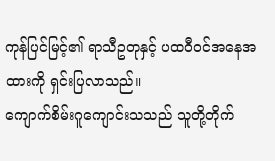ကုန်ပြင်မြင့်၏ ရာသီဥတုနှင့် ပထဝီဝင်အနေအထားကို ရှင်းပြလာသည်။
ကျောက်စိမ်းဂူကျောင်းသသည် သူတို့တိုက်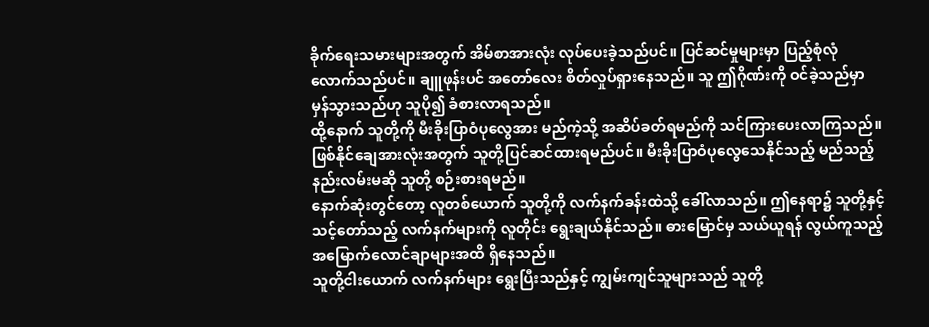ခိုက်ရေးသမားများအတွက် အိမ်စာအားလုံး လုပ်ပေးခဲ့သည်ပင်။ ပြင်ဆင်မှုများမှာ ပြည့်စုံလုံလောက်သည်ပင်။ ချူဖုန်းပင် အတော်လေး စိတ်လှုပ်ရှားနေသည်။ သူ ဤဂိုဏ်းကို ဝင်ခဲ့သည်မှာ မှန်သွားသည်ဟု သူပို၍ ခံစားလာရသည်။
ထို့နောက် သူတို့ကို မီးခိုးပြာဝံပုလွေအား မည်ကဲ့သို့ အဆိပ်ခတ်ရမည်ကို သင်ကြားပေးလာကြသည်။ ဖြစ်နိုင်ချေအားလုံးအတွက် သူတို့ပြင်ဆင်ထားရမည်ပင်။ မီးခိုးပြာဝံပုလွေသေနိုင်သည့် မည်သည့်နည်းလမ်းမဆို သူတို့ စဉ်းစားရမည်။
နောက်ဆုံးတွင်တော့ လူတစ်ယောက် သူတို့ကို လက်နက်ခန်းထဲသို့ ခေါ်လာသည်။ ဤနေရာ၌ သူတို့နှင့်သင့်တော်သည့် လက်နက်များကို လူတိုင်း ရွေးချယ်နိုင်သည်။ ဓားမြောင်မှ သယ်ယူရန် လွယ်ကူသည့် အမြောက်လောင်ချာများအထိ ရှိနေသည်။
သူတို့ငါးယောက် လက်နက်များ ရွေးပြီးသည်နှင့် ကျွမ်းကျင်သူများသည် သူတို့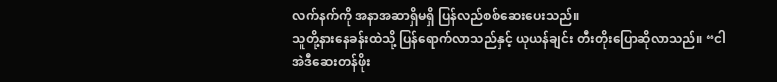လက်နက်ကို အနာအဆာရှိမရှိ ပြန်လည်စစ်ဆေးပေးသည်။
သူတို့နားနေခန်းထဲသို့ ပြန်ရောက်လာသည်နှင့် ယုယန်ချင်း တီးတိုးပြောဆိုလာသည်။ “ငါ အဲဒီဆေးတန်ဖိုး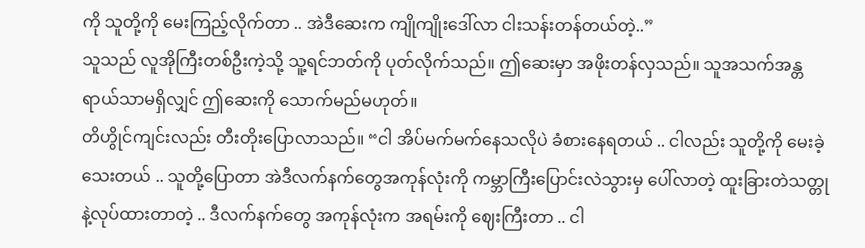ကို သူတို့ကို မေးကြည့်လိုက်တာ .. အဲဒီဆေးက ကျိုကျိုးဒေါ်လာ ငါးသန်းတန်တယ်တဲ့..”
သူသည် လူအိုကြီးတစ်ဦးကဲ့သို့ သူ့ရင်ဘတ်ကို ပုတ်လိုက်သည်။ ဤဆေးမှာ အဖိုးတန်လှသည်။ သူအသက်အန္တရာယ်သာမရှိလျှင် ဤဆေးကို သောက်မည်မဟုတ်။
တိဟွိုင်ကျင်းလည်း တီးတိုးပြောလာသည်။ “ငါ အိပ်မက်မက်နေသလိုပဲ ခံစားနေရတယ် .. ငါလည်း သူတို့ကို မေးခဲ့သေးတယ် .. သူတို့ပြောတာ အဲဒီလက်နက်တွေအကုန်လုံးကို ကမ္ဘာကြီးပြောင်းလဲသွားမှ ပေါ်လာတဲ့ ထူးခြားတဲသတ္တုနဲ့လုပ်ထားတာတဲ့ .. ဒီလက်နက်တွေ အကုန်လုံးက အရမ်းကို ဈေးကြီးတာ .. ငါ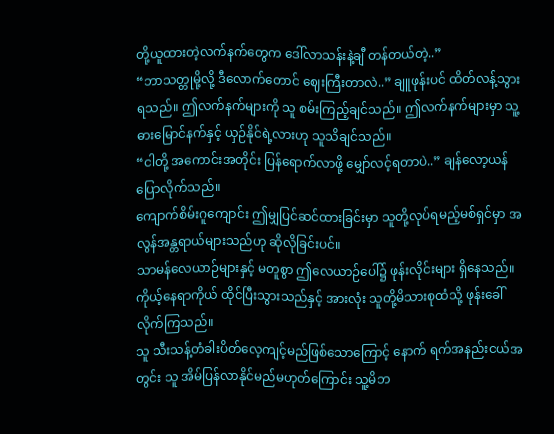တို့ယူထားတဲ့လက်နက်တွေက ဒေါ်လာသန်းနဲ့ချီ တန်တယ်တဲ့..”
“ဘာသတ္တုမို့လို့ ဒီလောက်တောင် ဈေးကြီးတာလဲ..” ချူဖုန်းပင် ထိတ်လန့်သွားရသည်။ ဤလက်နက်များကို သူ စမ်းကြည့်ချင်သည်။ ဤလက်နက်များမှာ သူ့ဓားမြောင်နက်နှင့် ယှဉ်နိုင်ရဲ့လားဟု သူသိချင်သည်။
“ငါတို့ အကောင်းအတိုင်း ပြန်ရောက်လာဖို့ မျှော်လင့်ရတာပဲ..” ချန်လော့ယန် ပြောလိုက်သည်။
ကျောက်စိမ်းဂူကျောင်း ဤမျှပြင်ဆင်ထားခြင်းမှာ သူတို့လုပ်ရမည့်မစ်ရှင်မှာ အလွန်အန္တရာယ်များသည်ဟု ဆိုလိုခြင်းပင်။
သာမန်လေယာဉ်များနှင့် မတူစွာ ဤလေယာဉ်ပေါ်၌ ဖုန်းလိုင်းများ ရှိနေသည်။ ကိုယ့်နေရာကိုယ် ထိုင်ပြီးသွားသည်နှင့် အားလုံး သူတို့မိသားစုထံသို့ ဖုန်းခေါ်လိုက်ကြသည်။
သူ သီးသန့်တံခါးပိတ်လေ့ကျင့်မည်ဖြစ်သောကြောင့် နောက် ရက်အနည်းငယ်အတွင်း သူ အိမ်ပြန်လာနိုင်မည်မဟုတ်ကြောင်း သူ့မိဘ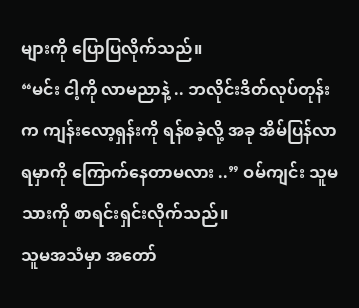များကို ပြောပြလိုက်သည်။
“မင်း ငါ့ကို လာမညာနဲ့ .. ဘလိုင်းဒိတ်လုပ်တုန်းက ကျန်းလော့ရှန်းကို ရန်စခဲ့လို့ အခု အိမ်ပြန်လာရမှာကို ကြောက်နေတာမလား ..” ဝမ်ကျင်း သူမသားကို စာရင်းရှင်းလိုက်သည်။
သူမအသံမှာ အတော်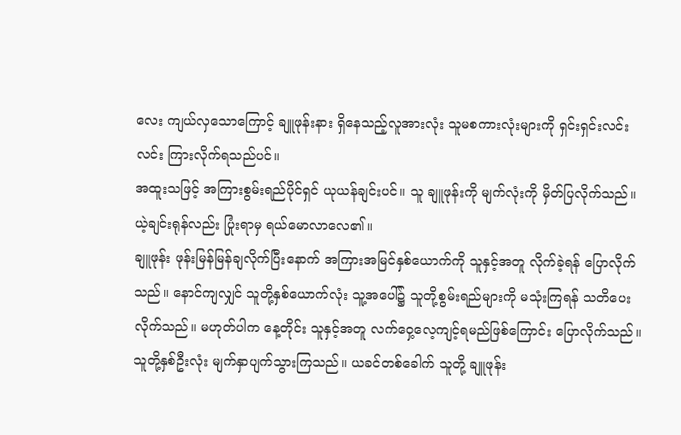လေး ကျယ်လှသောကြောင့် ချူဖုန်းနား ရှိနေသည့်လူအားလုံး သူမစကားလုံးများကို ရှင်းရှင်းလင်းလင်း ကြားလိုက်ရသည်ပင်။
အထူးသဖြင့် အကြားစွမ်းရည်ပိုင်ရှင် ယုယန်ချင်းပင်။ သူ ချူဖုန်းကို မျက်လုံးကို မှိတ်ပြလိုက်သည်။
ယဲ့ချင်းရုန်လည်း ပြုံးရာမှ ရယ်မောလာလေ၏။
ချူဖုန်း ဖုန်းမြန်မြန်ချလိုက်ပြီးနောက် အကြားအမြင်နှစ်ယောက်ကို သူနှင့်အတူ လိုက်ခဲ့ရန် ပြောလိုက်သည်။ နောင်ကျလျှင် သူတို့နှစ်ယောက်လုံး သူ့အပေါ်၌ သူတို့စွမ်းရည်များကို မသုံးကြရန် သတိပေးလိုက်သည်။ မဟုတ်ပါက နေ့တိုင်း သူနှင့်အတူ လက်ဝှေ့လေ့ကျင့်ရမည်ဖြစ်ကြောင်း ပြောလိုက်သည်။
သူတို့နှစ်ဦးလုံး မျက်နှာပျက်သွားကြသည်။ ယခင်တစ်ခေါက် သူတို့ ချူဖုန်း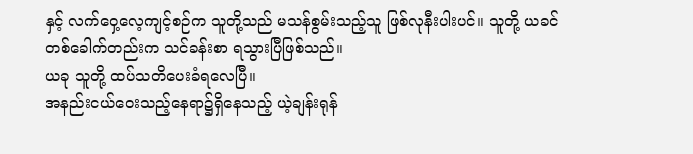နှင့် လက်ဝှေ့လေ့ကျင့်စဉ်က သူတို့သည် မသန်စွမ်းသည့်သူ ဖြစ်လုနီးပါးပင်။ သူတို့ ယခင်တစ်ခေါက်တည်းက သင်ခန်းစာ ရသွားပြီဖြစ်သည်။
ယခု သူတို့ ထပ်သတိပေးခံရလေပြီ။
အနည်းငယ်ဝေးသည့်နေရာ၌ရှိနေသည့် ယဲ့ချန်းရုန်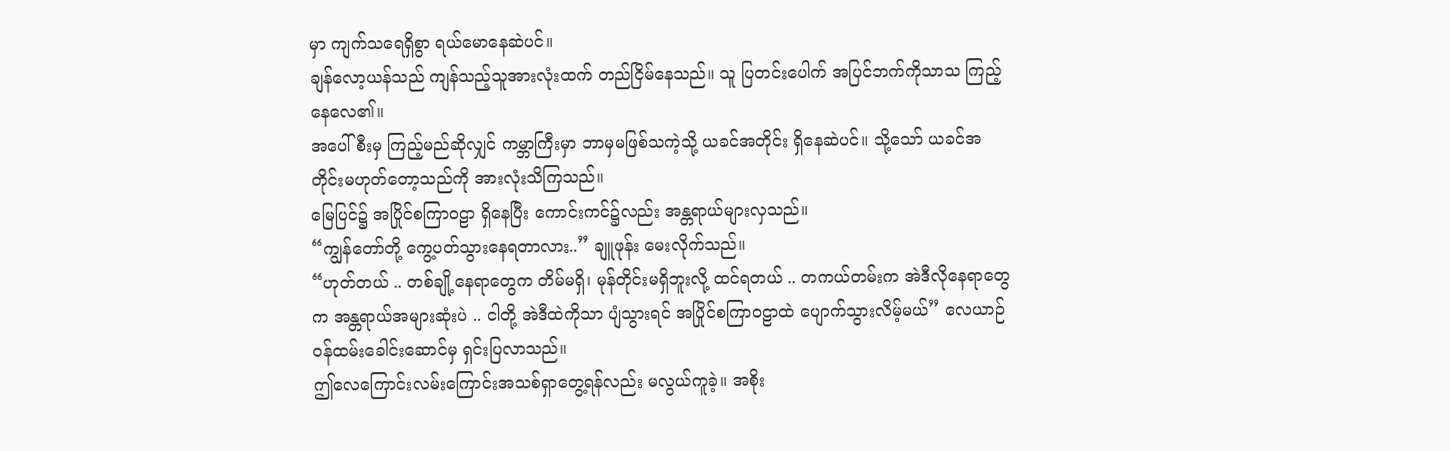မှာ ကျက်သရေရှိစွာ ရယ်မောနေဆဲပင်။
ချန်လော့ယန်သည် ကျန်သည့်သူအားလုံးထက် တည်ငြိမ်နေသည်။ သူ ပြတင်းပေါက် အပြင်ဘက်ကိုသာသ ကြည့်နေလေ၏။
အပေါ်စီးမှ ကြည့်မည်ဆိုလျှင် ကမ္ဘာကြီးမှာ ဘာမှမဖြစ်သကဲ့သို့ ယခင်အတိုင်း ရှိနေဆဲပင်။ သို့သော် ယခင်အတိုင်းမဟုတ်တော့သည်ကို အားလုံးသိကြသည်။
မြေပြင်၌ အပြိုင်စကြာဝဠာ ရှိနေပြီး ကောင်းကင်၌လည်း အန္တရာယ်များလှသည်။
“ကျွန်တော်တို့ ကွေ့ပတ်သွားနေရတာလား..” ချူဖုန်း မေးလိုက်သည်။
“ဟုတ်တယ် .. တစ်ချို့နေရာတွေက တိမ်မရှိ၊ မုန်တိုင်းမရှိဘူးလို့ ထင်ရတယ် .. တကယ်တမ်းက အဲဒီလိုနေရာတွေက အန္တရာယ်အများဆုံးပဲ .. ငါတို့ အဲဒီထဲကိုသာ ပျံသွားရင် အပြိုင်စကြာဝဠာထဲ ပျောက်သွားလိမ့်မယ်” လေယာဉ်ဝန်ထမ်းခေါင်းဆောင်မှ ရှင်းပြလာသည်။
ဤလေကြောင်းလမ်းကြောင်းအသစ်ရှာတွေ့ရန်လည်း မလွယ်ကူခဲ့။ အစိုး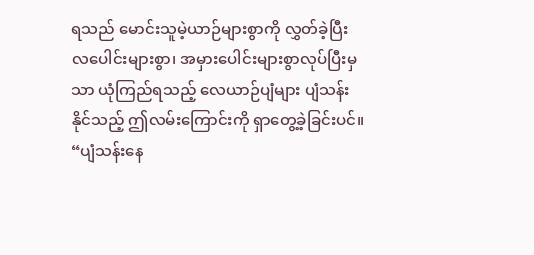ရသည် မောင်းသူမဲ့ယာဉ်များစွာကို လွှတ်ခဲ့ပြီး လပေါင်းများစွာ၊ အမှားပေါင်းများစွာလုပ်ပြီးမှသာ ယုံကြည်ရသည့် လေယာဉ်ပျံများ ပျံသန်းနိုင်သည့် ဤလမ်းကြောင်းကို ရှာတွေ့ခဲ့ခြင်းပင်။
“ပျံသန်းနေ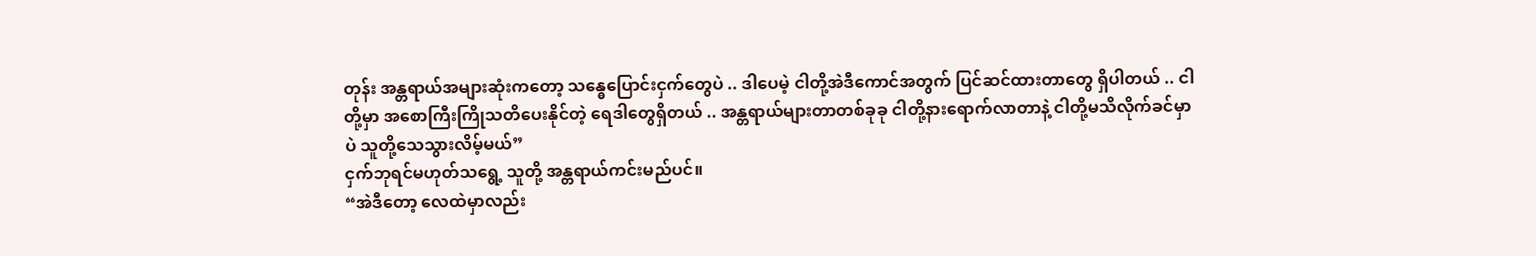တုန်း အန္တရာယ်အများဆုံးကတော့ သန္ဓေပြောင်းငှက်တွေပဲ .. ဒါပေမဲ့ ငါတို့အဲဒီကောင်အတွက် ပြင်ဆင်ထားတာတွေ ရှိပါတယ် .. ငါတို့မှာ အစောကြီးကြိုသတိပေးနိုင်တဲ့ ရေဒါတွေရှိတယ် .. အန္တရာယ်များတာတစ်ခုခု ငါတို့နားရောက်လာတာနဲ့ ငါတို့မသိလိုက်ခင်မှာပဲ သူတို့သေသွားလိမ့်မယ်”
ငှက်ဘုရင်မဟုတ်သရွေ့ သူတို့ အန္တရာယ်ကင်းမည်ပင်။
“အဲဒီတော့ လေထဲမှာလည်း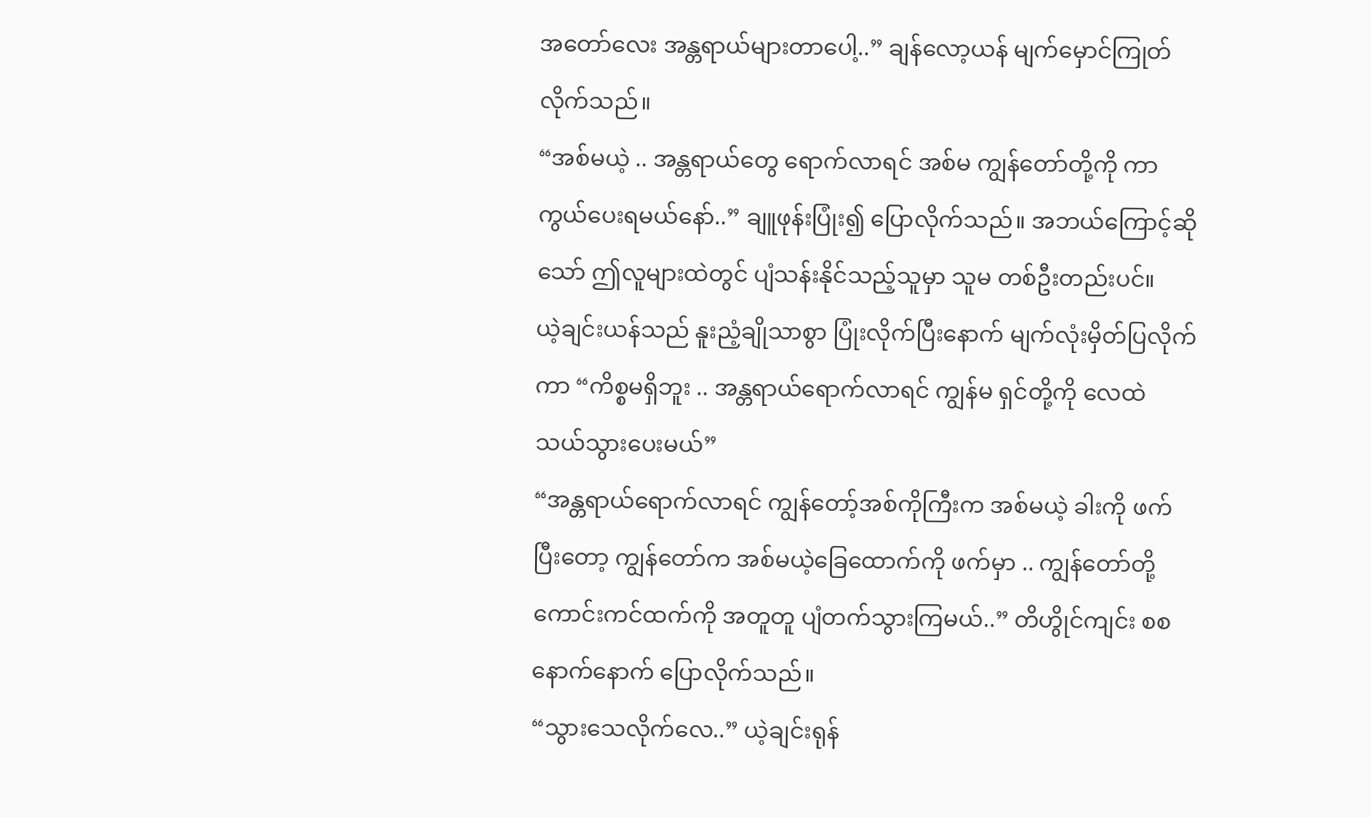အတော်လေး အန္တရာယ်များတာပေါ့..” ချန်လော့ယန် မျက်မှောင်ကြုတ်လိုက်သည်။
“အစ်မယဲ့ .. အန္တရာယ်တွေ ရောက်လာရင် အစ်မ ကျွန်တော်တို့ကို ကာကွယ်ပေးရမယ်နော်..” ချူဖုန်းပြုံး၍ ပြောလိုက်သည်။ အဘယ်ကြောင့်ဆိုသော် ဤလူများထဲတွင် ပျံသန်းနိုင်သည့်သူမှာ သူမ တစ်ဦးတည်းပင်။
ယဲ့ချင်းယန်သည် နူးညံ့ချိုသာစွာ ပြုံးလိုက်ပြီးနောက် မျက်လုံးမှိတ်ပြလိုက်ကာ “ကိစ္စမရှိဘူး .. အန္တရာယ်ရောက်လာရင် ကျွန်မ ရှင်တို့ကို လေထဲ သယ်သွားပေးမယ်”
“အန္တရာယ်ရောက်လာရင် ကျွန်တော့်အစ်ကိုကြီးက အစ်မယဲ့ ခါးကို ဖက်ပြီးတော့ ကျွန်တော်က အစ်မယဲ့ခြေထောက်ကို ဖက်မှာ .. ကျွန်တော်တို့ ကောင်းကင်ထက်ကို အတူတူ ပျံတက်သွားကြမယ်..” တိဟွိုင်ကျင်း စစနောက်နောက် ပြောလိုက်သည်။
“သွားသေလိုက်လေ..” ယဲ့ချင်းရုန်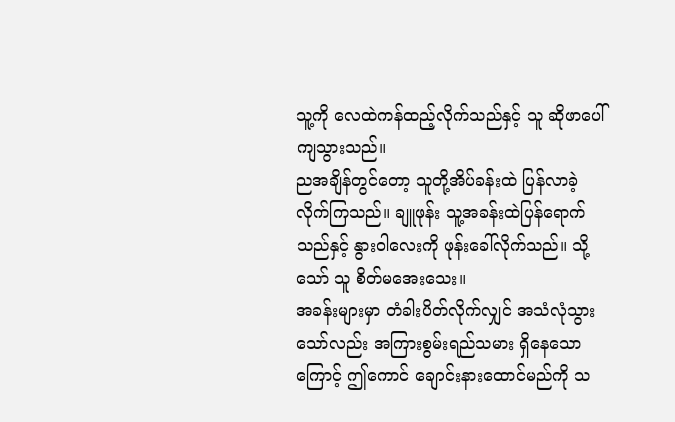သူ့ကို လေထဲကန်ထည့်လိုက်သည်နှင့် သူ ဆိုဖာပေါ် ကျသွားသည်။
ညအချိန်တွင်တော့ သူတို့အိပ်ခန်းထဲ ပြန်လာခဲ့လိုက်ကြသည်။ ချူဖုန်း သူ့အခန်းထဲပြန်ရောက်သည်နှင့် နွားဝါလေးကို ဖုန်းခေါ်လိုက်သည်။ သို့သော် သူ စိတ်မအေးသေး။
အခန်းများမှာ တံခါးပိတ်လိုက်လျှင် အသံလုံသွားသော်လည်း အကြားစွမ်းရည်သမား ရှိနေသောကြောင့် ဤကောင် ချောင်းနားထောင်မည်ကို သ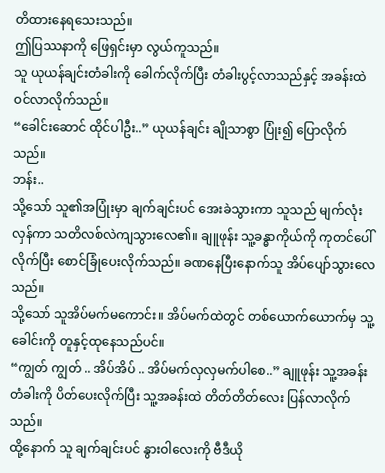တိထားနေရသေးသည်။
ဤပြဿနာကို ဖြေရှင်းမှာ လွယ်ကူသည်။
သူ ယုယန်ချင်းတံခါးကို ခေါက်လိုက်ပြီး တံခါးပွင့်လာသည်နှင့် အခန်းထဲ ဝင်လာလိုက်သည်။
“ခေါင်းဆောင် ထိုင်ပါဦး..” ယုယန်ချင်း ချိုသာစွာ ပြုံး၍ ပြောလိုက်သည်။
ဘန်း..
သို့သော် သူ၏အပြုံးမှာ ချက်ချင်းပင် အေးခဲသွားကာ သူသည် မျက်လုံးလှန်ကာ သတိလစ်လဲကျသွားလေ၏။ ချူဖုန်း သူ့ခန္ဓာကိုယ်ကို ကုတင်ပေါ်လိုက်ပြီး စောင်ခြုံပေးလိုက်သည်။ ခဏနေပြီးနောက်သူ အိပ်ပျော်သွားလေသည်။
သို့သော် သူအိပ်မက်မကောင်း။ အိပ်မက်ထဲတွင် တစ်ယောက်ယောက်မှ သူ့ခေါင်းကို တူနှင့်ထုနေသည်ပင်။
“ကျွတ် ကျွတ် .. အိပ်အိပ် .. အိပ်မက်လှလှမက်ပါစေ..” ချူဖုန်း သူ့အခန်းတံခါးကို ပိတ်ပေးလိုက်ပြီး သူ့အခန်းထဲ တိတ်တိတ်လေး ပြန်လာလိုက်သည်။
ထို့နောက် သူ ချက်ချင်းပင် နွားဝါလေးကို ဗီဒီယို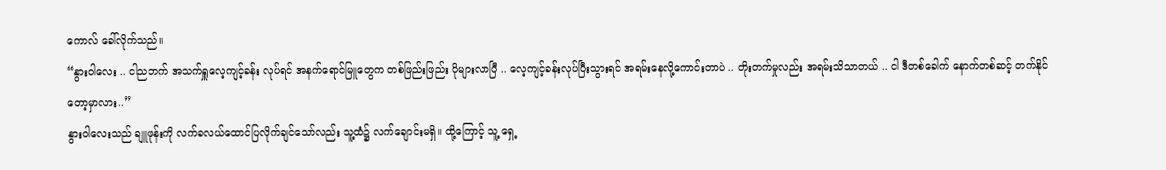ကောလ် ခေါ်လိုက်သည်။
“နွားဝါလေး .. ငါညဘက် အသက်ရှူလေ့ကျင့်ခန်း လုပ်ရင် အနက်ရောင်မြူတွေက တစ်ဖြည်းဖြည်း ပိုများလာပြီ .. လေ့ကျင့်ခန်းလုပ်ပြီးသွားရင် အရမ်းနေလို့ကောင်းတာပဲ .. တိုးတက်မှုလည်း အရမ်းသိသာတယ် .. ငါ ဒီတစ်ခေါက် နောက်တစ်ဆင့် တက်နိုင်တော့မှာလား..”
နွားဝါလေးသည် ချူဖုန်းကို လက်ခလယ်ထောင်ပြလိုက်ချင်သော်လည်း သူ့ထံ၌ လက်ချောင်းမရှိ။ ထို့ကြောင့် သူ့ ရှေ့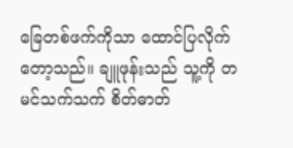ခြေတစ်ဖက်ကိုသာ ထောင်ပြလိုက်တော့သည်။ ချူဖုန်းသည် သူ့ကို တမင်သက်သက် စိတ်ဓာတ်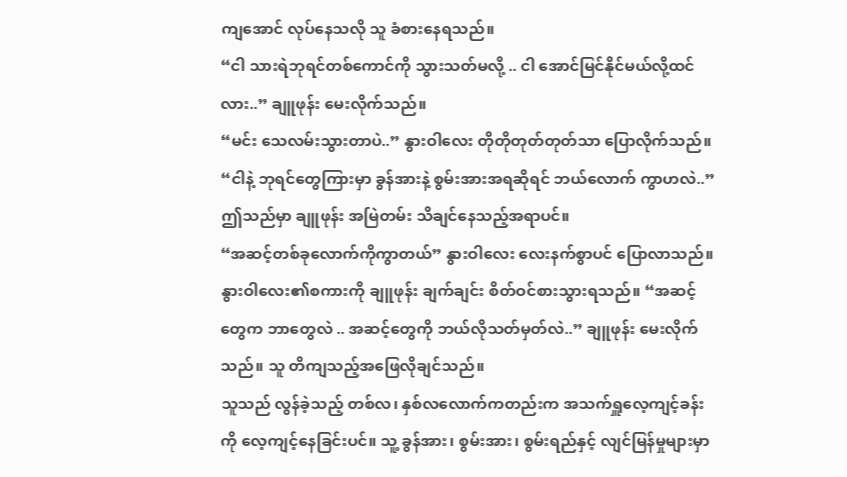ကျအောင် လုပ်နေသလို သူ ခံစားနေရသည်။
“ငါ သားရဲဘုရင်တစ်ကောင်ကို သွားသတ်မလို့ .. ငါ အောင်မြင်နိုင်မယ်လို့ထင်လား..” ချူဖုန်း မေးလိုက်သည်။
“မင်း သေလမ်းသွားတာပဲ..” နွားဝါလေး တိုတိုတုတ်တုတ်သာ ပြောလိုက်သည်။
“ငါနဲ့ ဘုရင်တွေကြားမှာ ခွန်အားနဲ့ စွမ်းအားအရဆိုရင် ဘယ်လောက် ကွာဟလဲ..” ဤသည်မှာ ချူဖုန်း အမြဲတမ်း သိချင်နေသည့်အရာပင်။
“အဆင့်တစ်ခုလောက်ကိုကွာတယ်” နွားဝါလေး လေးနက်စွာပင် ပြောလာသည်။
နွားဝါလေး၏စကားကို ချူဖုန်း ချက်ချင်း စိတ်ဝင်စားသွားရသည်။ “အဆင့်တွေက ဘာတွေလဲ .. အဆင့်တွေကို ဘယ်လိုသတ်မှတ်လဲ..” ချူဖုန်း မေးလိုက်သည်။ သူ တိကျသည့်အဖြေလိုချင်သည်။
သူသည် လွန်ခဲ့သည့် တစ်လ၊ နှစ်လလောက်ကတည်းက အသက်ရှူလေ့ကျင့်ခန်းကို လေ့ကျင့်နေခြင်းပင်။ သူ့ ခွန်အား၊ စွမ်းအား၊ စွမ်းရည်နှင့် လျင်မြန်မှုများမှာ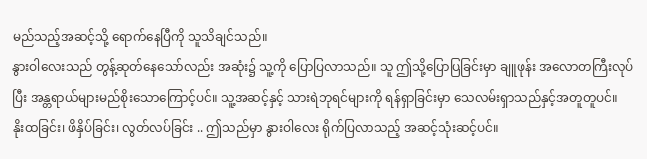မည်သည့်အဆင့်သို့ ရောက်နေပြီကို သူသိချင်သည်။
နွားဝါလေးသည် တွန့်ဆုတ်နေသော်လည်း အဆုံး၌ သူ့ကို ပြောပြလာသည်။ သူ ဤသို့ပြောပြခြင်းမှာ ချူဖုန်း အလောတကြီးလုပ်ပြီး အန္တရာယ်များမည်စိုးသောကြောင့်ပင်။ သူ့အဆင့်နှင့် သားရဲဘုရင်များကို ရန်ရှာခြင်းမှာ သေလမ်းရှာသည်နှင့်အတူတူပင်။
နိုးထခြင်း၊ ဖိနှိပ်ခြင်း၊ လွတ်လပ်ခြင်း .. ဤသည်မှာ နွားဝါလေး ရိုက်ပြလာသည့် အဆင့်သုံးဆင့်ပင်။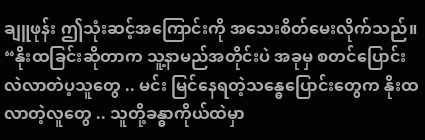ချူဖုန်း ဤသုံးဆင့်အကြောင်းကို အသေးစိတ်မေးလိုက်သည်။
“နိုးထခြင်းဆိုတာက သူ့နာမည်အတိုင်းပဲ အခုမှ စတင်ပြောင်းလဲလာတဲပ့သူတွေ .. မင်း မြင်နေရတဲ့သန္ဓေပြောင်းတွေက နိုးထလာတဲ့လူတွေ .. သူတို့ခန္ဓာကိုယ်ထဲမှာ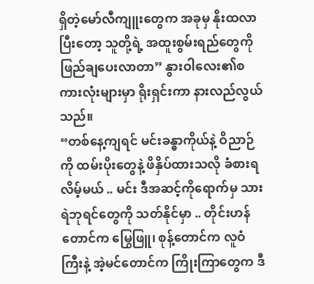ရှိတဲ့မော်လီကျူးတွေက အခုမှ နိုးထလာပြီးတော့ သူတို့ရဲ့ အထူးစွမ်းရည်တွေကို ဖြည်ချပေးလာတာ” နွားဝါလေး၏စကားလုံးများမှာ ရိုးရှင်းကာ နားလည်လွယ်သည်။
“တစ်နေ့ကျရင် မင်းခန္ဓာကိုယ်နဲ့ ဝိညာဉ်ကို ထမ်းပိုးတွေနဲ့ ဖိနှိပ်ထားသလို ခံစားရလိမ့်မယ် .. မင်း ဒီအဆင့်ကိုရောက်မှ သားရဲဘုရင်တွေကို သတ်နိုင်မှာ .. တိုင်းဟန်တောင်က မြွေဖြူ၊ စုန့်တောင်က လူဝံကြီးနဲ့ အဲ့မင်တောင်က ကြိုးကြာတွေက ဒီ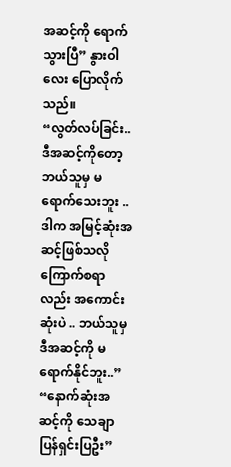အဆင့်ကို ရောက်သွားပြီ” နွားဝါလေး ပြောလိုက်သည်။
“လွတ်လပ်ခြင်း.. ဒီအဆင့်ကိုတော့ ဘယ်သူမှ မရောက်သေးဘူး .. ဒါက အမြင့်ဆုံးအဆင့်ဖြစ်သလို ကြောက်စရာလည်း အကောင်းဆုံးပဲ .. ဘယ်သူမှ ဒီအဆင့်ကို မရောက်နိုင်ဘူး..”
“နောက်ဆုံးအဆင့်ကို သေချာပြန်ရှင်းပြဦး”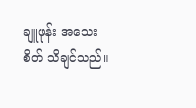ချူဖုန်း အသေးစိတ် သိချင်သည်။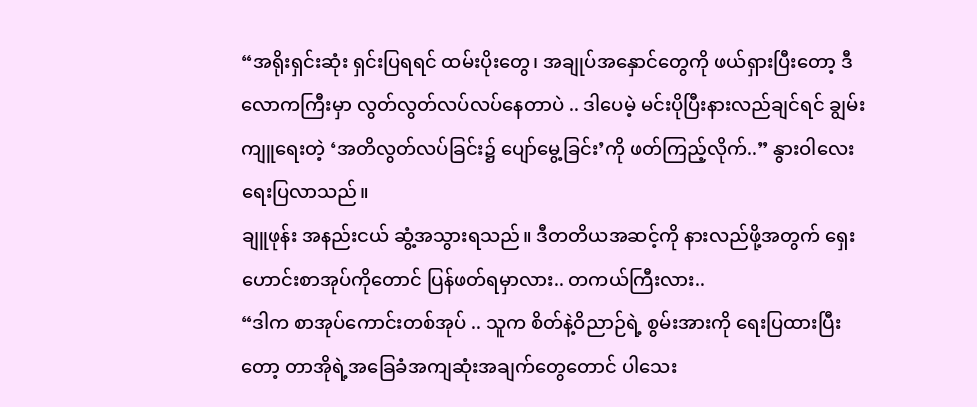“အရိုးရှင်းဆုံး ရှင်းပြရရင် ထမ်းပိုးတွေ၊ အချုပ်အနှောင်တွေကို ဖယ်ရှားပြီးတော့ ဒီလောကကြီးမှာ လွတ်လွတ်လပ်လပ်နေတာပဲ .. ဒါပေမဲ့ မင်းပိုပြီးနားလည်ချင်ရင် ချွမ်းကျူရေးတဲ့ ‘အတိလွတ်လပ်ခြင်း၌ ပျော်မွေ့ခြင်း’ကို ဖတ်ကြည့်လိုက်..” နွားဝါလေး ရေးပြလာသည်။
ချူဖုန်း အနည်းငယ် ဆွံ့အသွားရသည်။ ဒီတတိယအဆင့်ကို နားလည်ဖို့အတွက် ရှေးဟောင်းစာအုပ်ကိုတောင် ပြန်ဖတ်ရမှာလား.. တကယ်ကြီးလား..
“ဒါက စာအုပ်ကောင်းတစ်အုပ် .. သူက စိတ်နဲ့ဝိညာဉ်ရဲ့ စွမ်းအားကို ရေးပြထားပြီးတော့ တာအိုရဲ့အခြေခံအကျဆုံးအချက်တွေတောင် ပါသေး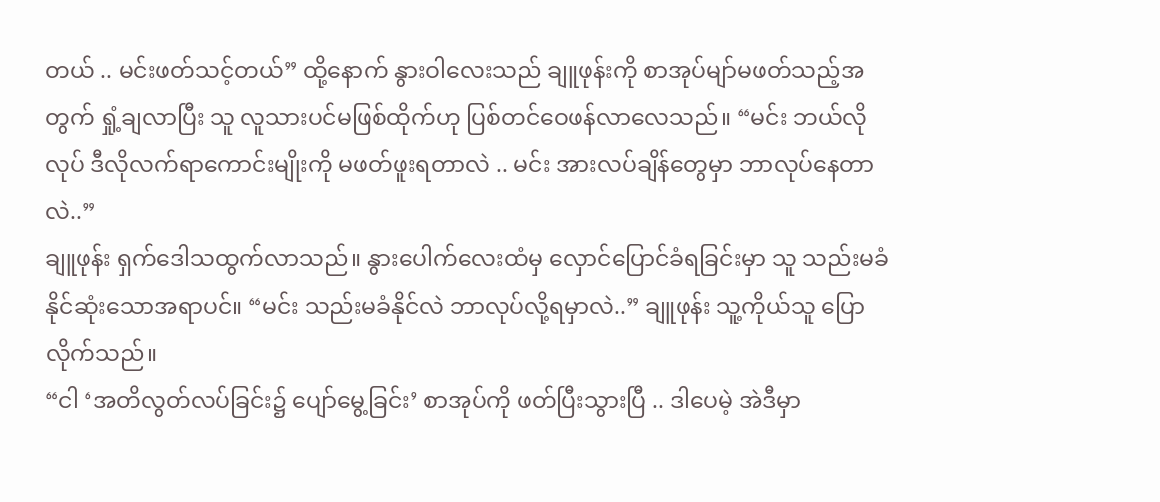တယ် .. မင်းဖတ်သင့်တယ်” ထို့နောက် နွားဝါလေးသည် ချူဖုန်းကို စာအုပ်မျာ်မဖတ်သည့်အတွက် ရှုံ့ချလာပြီး သူ လူသားပင်မဖြစ်ထိုက်ဟု ပြစ်တင်ဝေဖန်လာလေသည်။ “မင်း ဘယ်လိုလုပ် ဒီလိုလက်ရာကောင်းမျိုးကို မဖတ်ဖူးရတာလဲ .. မင်း အားလပ်ချိန်တွေမှာ ဘာလုပ်နေတာလဲ..”
ချူဖုန်း ရှက်ဒေါသထွက်လာသည်။ နွားပေါက်လေးထံမှ လှောင်ပြောင်ခံရခြင်းမှာ သူ သည်းမခံနိုင်ဆုံးသောအရာပင်။ “မင်း သည်းမခံနိုင်လဲ ဘာလုပ်လို့ရမှာလဲ..” ချူဖုန်း သူ့ကိုယ်သူ ပြောလိုက်သည်။
“ငါ ‘အတိလွတ်လပ်ခြင်း၌ ပျော်မွေ့ခြင်း’ စာအုပ်ကို ဖတ်ပြီးသွားပြီ .. ဒါပေမဲ့ အဲဒီမှာ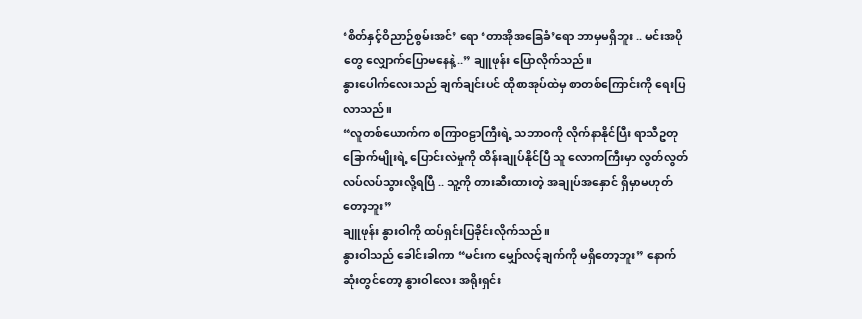‘စိတ်နှင့်ဝိညာဉ်စွမ်းအင်’ ရော ‘တာအိုအခြေခံ’ရော ဘာမှမရှိဘူး .. မင်းအပိုတွေ လျှောက်ပြောမနေနဲ့..” ချူဖုန်း ပြောလိုက်သည်။
နွားပေါက်လေးသည် ချက်ချင်းပင် ထိုစာအုပ်ထဲမှ စာတစ်ကြောင်းကို ရေးပြလာသည်။
“လူတစ်ယောက်က စကြာဝဠာကြီးရဲ့ သဘာဝကို လိုက်နာနိုင်ပြီး ရာသီဥတုခြောက်မျိုးရဲ့ ပြောင်းလဲမှုကို ထိန်းချုပ်နိုင်ပြီ သူ လောကကြီးမှာ လွတ်လွတ်လပ်လပ်သွားလို့ရပြီ .. သူ့ကို တားဆီးထားတဲ့ အချုပ်အနှောင် ရှိမှာမဟုတ်တော့ဘူး”
ချူဖုန်း နွားဝါကို ထပ်ရှင်းပြခိုင်းလိုက်သည်။
နွားဝါသည် ခေါင်းခါကာ “မင်းက မျှော်လင့်ချက်ကို မရှိတော့ဘူး” နောက်ဆုံးတွင်တော့ နွားဝါလေး အရိုးရှင်း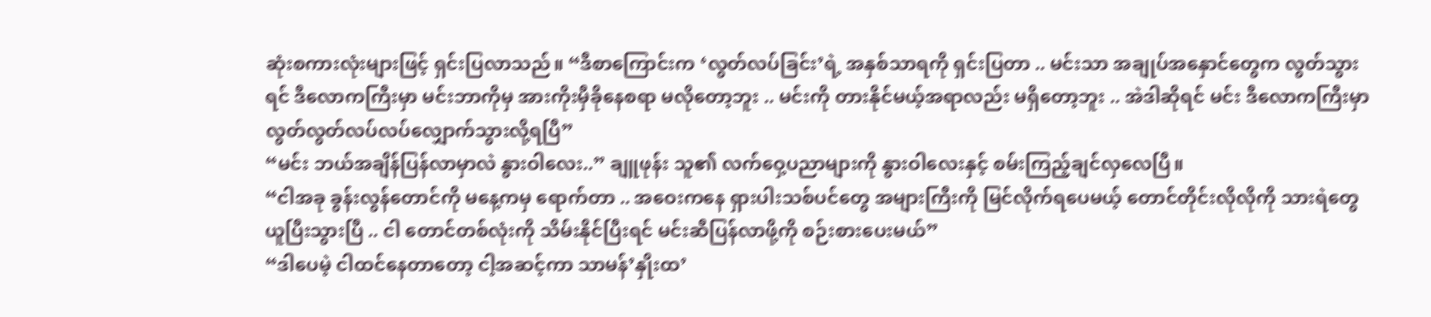ဆုံးစကားလုံးများဖြင့် ရှင်းပြလာသည်။ “ဒီစာကြောင်းက ‘လွတ်လပ်ခြင်း’ရဲ့ အနှစ်သာရကို ရှင်းပြတာ .. မင်းသာ အချုပ်အနှောင်တွေက လွတ်သွားရင် ဒီလောကကြီးမှာ မင်းဘာကိုမှ အားကိုးမှီခိုနေစရာ မလိုတော့ဘူး .. မင်းကို တားနိုင်မယ့်အရာလည်း မရှိတော့ဘူး .. အဲဒါဆိုရင် မင်း ဒီလောကကြီးမှာ လွတ်လွတ်လပ်လပ်လျှောက်သွားလို့ရပြီ”
“မင်း ဘယ်အချိန်ပြန်လာမှာလဲ နွားဝါလေး..” ချူဖုန်း သူ၏ လက်ဝှေ့ပညာများကို နွားဝါလေးနှင့် စမ်းကြည့်ချင်လှလေပြီ။
“ငါအခု ခွန်းလွန်တောင်ကို မနေ့ကမှ ရောက်တာ .. အဝေးကနေ ရှားပါးသစ်ပင်တွေ အများကြီးကို မြင်လိုက်ရပေမယ့် တောင်တိုင်းလိုလိုကို သားရဲတွေ ယူပြီးသွားပြီ .. ငါ တောင်တစ်လုံးကို သိမ်းနိုင်ပြီးရင် မင်းဆီပြန်လာဖို့ကို စဉ်းစားပေးမယ်”
“ဒါပေမဲ့ ငါထင်နေတာတော့ ငါ့အဆင့်ကာ သာမန်’နှိုးထ’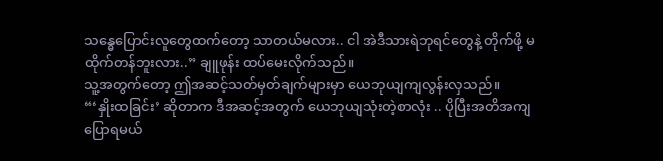သန္ဓေပြောင်းလူတွေထက်တော့ သာတယ်မလား.. ငါ အဲဒီသားရဲဘုရင်တွေနဲ့ တိုက်ဖို့ မထိုက်တန်ဘူးလား..” ချူဖုန်း ထပ်မေးလိုက်သည်။
သူ့အတွက်တော့ ဤအဆင့်သတ်မှတ်ချက်များမှာ ယေဘုယျကျလွန်းလှသည်။
“‘နှိုးထခြင်း’ ဆိုတာက ဒီအဆင့်အတွက် ယေဘုယျသုံးတဲ့စာလုံး .. ပိုပြီးအတိအကျပြောရမယ်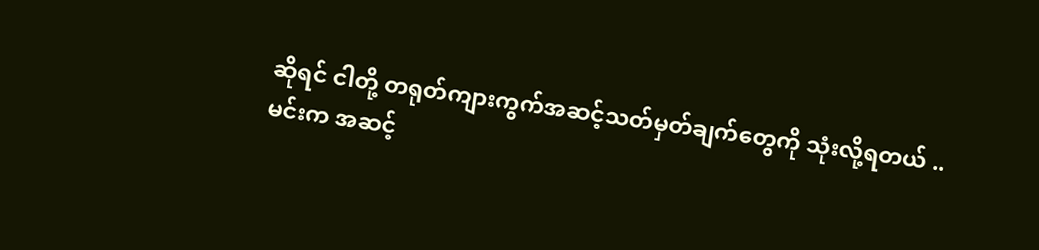ဆိုရင် ငါတို့ တရုတ်ကျားကွက်အဆင့်သတ်မှတ်ချက်တွေကို သုံးလို့ရတယ် .. မင်းက အဆင့်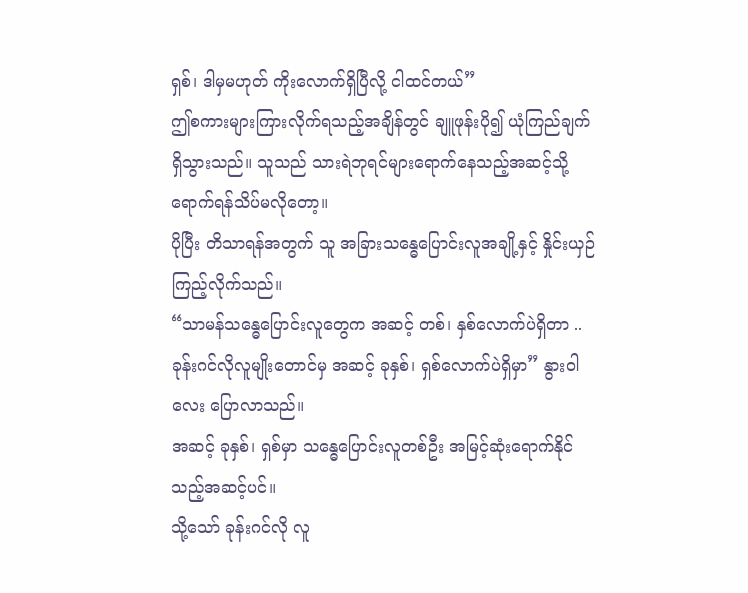ရှစ်၊ ဒါမှမဟုတ် ကိုးလောက်ရှိပြီလို့ ငါထင်တယ်”
ဤစကားများကြားလိုက်ရသည့်အချိန်တွင် ချူဖုန်းပို၍ ယုံကြည်ချက် ရှိသွားသည်။ သူသည် သားရဲဘုရင်များရောက်နေသည့်အဆင့်သို့ ရောက်ရန်သိပ်မလိုတော့။
ပိုပြီး တိသာရန်အတွက် သူ အခြားသန္ဓေပြောင်းလူအချို့နှင့် နှိုင်းယှဉ်ကြည့်လိုက်သည်။
“သာမန်သန္ဓေပြောင်းလူတွေက အဆင့် တစ်၊ နှစ်လောက်ပဲရှိတာ .. ခုန်းဂင်လိုလူမျိုးတောင်မှ အဆင့် ခုနှစ်၊ ရှစ်လောက်ပဲရှိမှာ” နွားဝါလေး ပြောလာသည်။
အဆင့် ခုနှစ်၊ ရှစ်မှာ သန္ဓေပြောင်းလူတစ်ဦး အမြင့်ဆုံးရောက်နိုင်သည့်အဆင့်ပင်။
သို့သော် ခုန်းဂင်လို လူ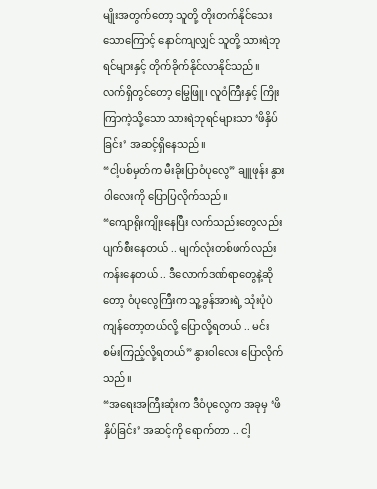မျိုးအတွက်တော့ သူတို့ တိုးတက်နိုင်သေးသောကြောင့် နောင်ကျလျှင် သူတို့ သားရဲဘုရင်များနှင့် တိုက်ခိုက်နိုင်လာနိုင်သည်။
လက်ရှိတွင်တော့ မြွေဖြူ၊ လူဝံကြီးနှင့် ကြိုးကြာကဲ့သို့သော သားရဲဘုရင်များသာ ‘ဖိနှိပ်ခြင်း’ အဆင့်ရှိနေသည်။
“ငါ့ပစ်မှတ်က မီးခိုးပြာဝံပုလွေ” ချူဖုန်း နွားဝါလေးကို ပြောပြလိုက်သည်။
“ကျောရိုးကျိုးနေပြီး လက်သည်းတွေလည်း ပျက်စီးနေတယ် .. မျက်လုံးတစ်ဖက်လည်း ကန်းနေတယ် .. ဒီလောက်ဒဏ်ရာတွေနဲ့ဆိုတော့ ဝံပုလွေကြီးက သူ့ခွန်အားရဲ့ သုံးပုံပဲ ကျန်တော့တယ်လို့ ပြောလို့ရတယ် .. မင်း စမ်းကြည့်လို့ရတယ်” နွားဝါလေး ပြောလိုက်သည်။
“အရေးအကြီးဆုံးက ဒီဝံပုလွေက အခုမှ ‘ဖိနှိပ်ခြင်း’ အဆင့်ကို ရောက်တာ .. ငါ့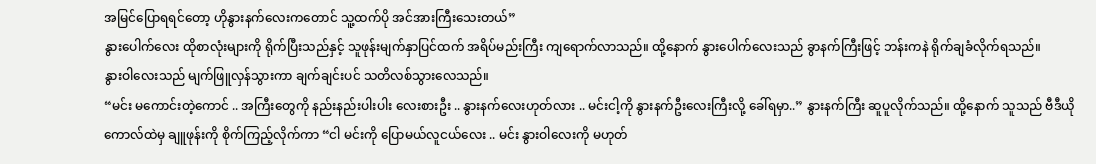အမြင်ပြောရရင်တော့ ဟိုနွားနက်လေးကတောင် သူ့ထက်ပို အင်အားကြီးသေးတယ်”
နွားပေါက်လေး ထိုစာလုံးများကို ရိုက်ပြီးသည်နှင့် သူဖုန်းမျက်နှာပြင်ထက် အရိပ်မည်းကြီး ကျရောက်လာသည်။ ထို့နောက် နွားပေါက်လေးသည် ခွာနက်ကြီးဖြင့် ဘန်းကနဲ ရိုက်ချခံလိုက်ရသည်။
နွားဝါလေးသည် မျက်ဖြူလှန်သွားကာ ချက်ချင်းပင် သတိလစ်သွားလေသည်။
“မင်း မကောင်းတဲ့ကောင် .. အကြီးတွေကို နည်းနည်းပါးပါး လေးစားဦး .. နွားနက်လေးဟုတ်လား .. မင်းငါ့ကို နွားနက်ဦးလေးကြီးလို့ ခေါ်ရမှာ..” နွားနက်ကြီး ဆူပူလိုက်သည်။ ထို့နောက် သူသည် ဗီဒီယိုကောလ်ထဲမှ ချူဖုန်းကို စိုက်ကြည့်လိုက်ကာ “ငါ မင်းကို ပြောမယ်လူငယ်လေး .. မင်း နွားဝါလေးကို မဟုတ်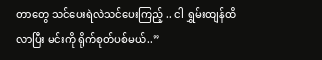တာတွေ သင်ပေးရဲလဲသင်ပေးကြည့် .. ငါ ရွှမ်းထျန်ထိလာပြီး မင်းကို ရိုက်စုတ်ပစ်မယ်..”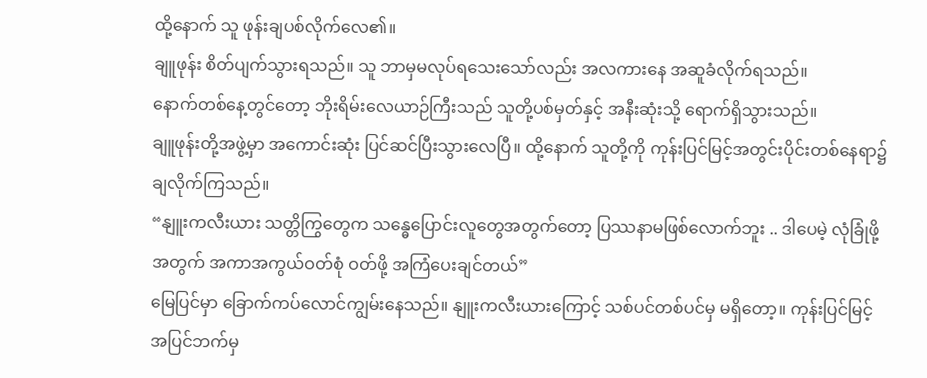ထို့နောက် သူ ဖုန်းချပစ်လိုက်လေ၏။
ချူဖုန်း စိတ်ပျက်သွားရသည်။ သူ ဘာမှမလုပ်ရသေးသော်လည်း အလကားနေ အဆူခံလိုက်ရသည်။
နောက်တစ်နေ့တွင်တော့ ဘိုးရိမ်းလေယာဉ်ကြီးသည် သူတို့ပစ်မှတ်နှင့် အနီးဆုံးသို့ ရောက်ရှိသွားသည်။
ချူဖုန်းတို့အဖွဲ့မှာ အကောင်းဆုံး ပြင်ဆင်ပြီးသွားလေပြီ။ ထို့နောက် သူတို့ကို ကုန်းပြင်မြင့်အတွင်းပိုင်းတစ်နေရာ၌ ချလိုက်ကြသည်။
“နျူးကလီးယား သတ္တိကြွတွေက သန္ဓေပြောင်းလူတွေအတွက်တော့ ပြဿနာမဖြစ်လောက်ဘူး .. ဒါပေမဲ့ လုံခြုံဖို့အတွက် အကာအကွယ်ဝတ်စုံ ဝတ်ဖို့ အကြံပေးချင်တယ်”
မြေပြင်မှာ ခြောက်ကပ်လောင်ကျွမ်းနေသည်။ နျူးကလီးယားကြောင့် သစ်ပင်တစ်ပင်မှ မရှိတော့။ ကုန်းပြင်မြင့်အပြင်ဘက်မှ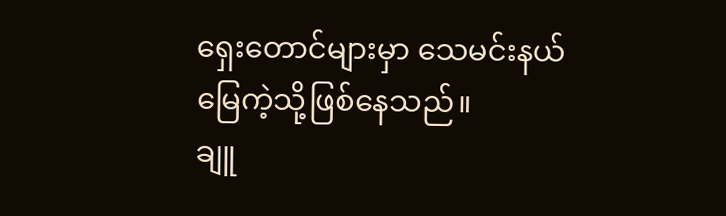ရှေးတောင်များမှာ သေမင်းနယ်မြေကဲ့သို့ဖြစ်နေသည်။
ချူ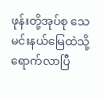ဖုန်းတို့အုပ်စု သေမင်းနယ်မြေထဲသို့ ရောက်လာပြီ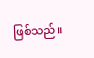ဖြစ်သည်။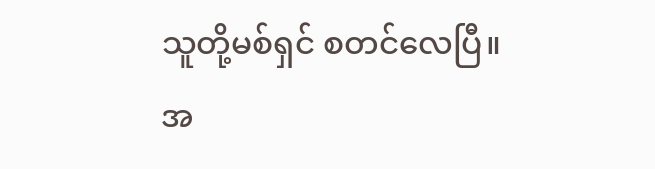သူတို့မစ်ရှင် စတင်လေပြီ။
အ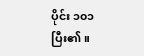ပိုင်း ၁၀၁ ပြီး၏။